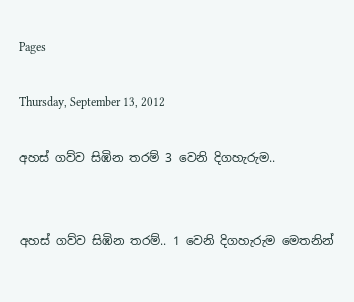Pages

Thursday, September 13, 2012

අහස් ගව්ව සිඹින තරම් 3 වෙනි දිගහැරුම..


අහස් ගව්ව සිඹින තරම්.. 1 වෙනි දිගහැරුම මෙතනින්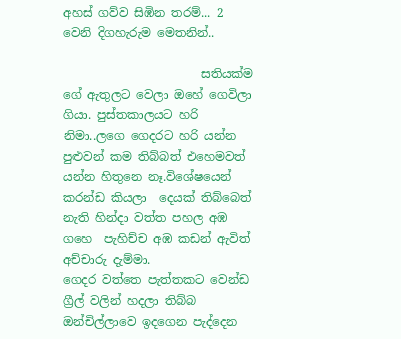අහස් ගව්ව සිඹින තරම්... 2 වෙනි දිගහැරුම මෙතනින්..

                       සතියක්ම ගේ ඇතුලට වෙලා ඔහේ ගෙවිලා ගියා. පුස්තකාලයට හරි නිමා..ලගෙ ගෙදරට හරි යන්න පුළුවන් කම තිබ්බත් එහෙමවත් යන්න හිතුනෙ නෑ.විශේෂයෙන්  කරන්ඩ කියලා  දෙයක් තිබ්බෙත් නැති හින්දා වත්ත පහල අඹ ගහෙ  පැහිච්ච අඹ කඩන් ඇවිත් අච්චාරු දැම්මා.
ගෙදර වත්තෙ පැත්තකට වෙන්ඩ ග්‍රීල් වලින් හදලා තිබ්බ ඔන්චිල්ලාවෙ ඉදගෙන පැද්දෙන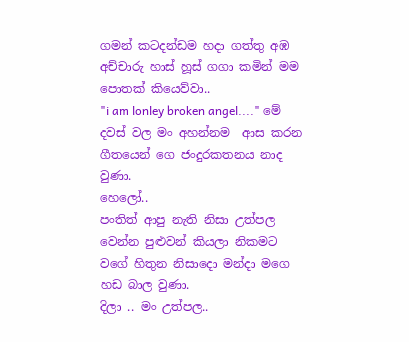ගමන් කටදන්ඩම හදා ගත්තු අඹ අච්චාරු හාස් හූස් ගගා කමින් මම පොතක් කියෙව්වා..
"i am lonley broken angel...." මේ දවස් වල මං අහන්නම  ආස කරන ගීතයෙන් ගෙ ජංදුරකතනය නාද වුණා.
හෙලෝ..
පංතිත් ආපු නැති නිසා උත්පල වෙන්න පුළුවන් කියලා නිකමට වගේ හිතුන නිසාදො මන්දා මගෙ හඩ බාල වුණා.
දිලා .. මං උත්පල..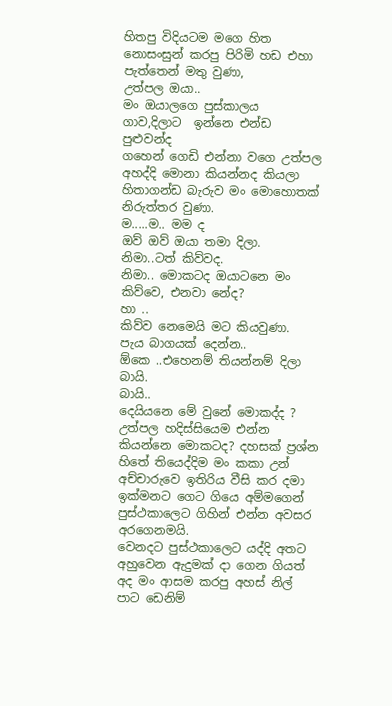හිතපු විදියටම මගෙ හිත නොසංසුන් කරපු පිරිමි හඩ එහා පැත්තෙන් මතු වුණා,
උත්පල ඔයා..
මං ඔයාලගෙ පුස්කාලය ගාව,දිලාට  ඉන්නෙ එන්ඩ පුළුවන්ද
ගහෙන් ගෙඩි එන්නා වගෙ උත්පල අහද්දි මොනා කියන්නද කියලා හිතාගන්ඩ බැරුව මං මොහොතක් නිරුත්තර වුණා.
ම.....ම.. මම ද
ඔව් ඔව් ඔයා තමා දිලා.
නිමා..ටත් කිව්වද.
නිමා.. මොකටද ඔයාටනෙ මං කිව්වෙ, එනවා නේද?
හා ..
කිව්ව නෙමෙයි මට කියවුණා.
පැය බාගයක් දෙන්න..
ඕකෙ ..එහෙනම් තියන්නම් දිලා බායි.
බායි..
දෙයියනෙ මේ වුනේ මොකද්ද ? උත්පල හදිස්සියෙම එන්න කියන්නෙ මොකටද? දහසක් ප්‍රශ්න හිතේ තියෙද්දිම මං කකා උන් අච්චාරුවෙ ඉතිරිය වීසි කර දමා ඉක්මනට ගෙට ගියෙ අම්මගෙන් පුස්ථකාලෙට ගිහින් එන්න අවසර අරගෙනමයි.
වෙනදට පුස්ථකාලෙට යද්දි අතට අහුවෙන ඇදුමක් දා ගෙන ගියත් අද මං ආසම කරපු අහස් නිල් පාට ඩෙනිම්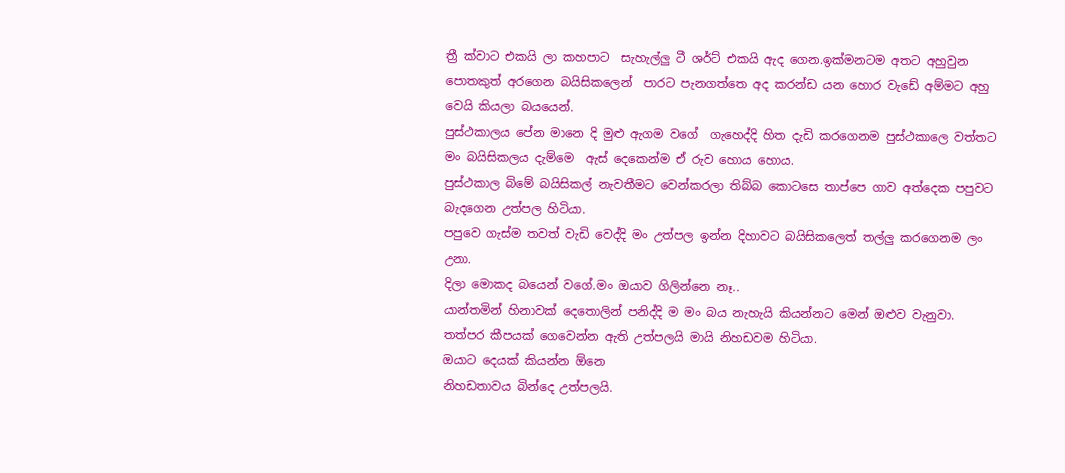ත්‍රී ක්වාට එකයි ලා කහපාට  සැහැල්ලු ටී ශර්ට් එකයි ඇද ගෙන.ඉක්මනටම අතට අහුවුන පොතකුත් අරගෙන බයිසිකලෙන්  පාරට පැනගත්තෙ අද කරන්ඩ යන හොර වැඩේ අම්මට අහු වෙයි කියලා බයයෙන්.
පුස්ථකාලය පේන මානෙ දි මුළු ඇගම වගේ  ගැහෙද්දි හිත දැඩි කරගෙනම පුස්ථකාලෙ වත්තට මං බයිසිකලය දැම්මෙ  ඇස් දෙකෙන්ම ඒ රුව හොය හොය.
පුස්ථකාල බිමේ බයිසිකල් නැවතීමට වෙන්කරලා තිබ්බ කොටසෙ තාප්පෙ ගාව අත්දෙක පපුවට බැදගෙන උත්පල හිටියා.
පපුවෙ ගැස්ම තවත් වැඩි වෙද්දි මං උත්පල ඉන්න දිහාවට බයිසිකලෙත් තල්ලු කරගෙනම ලං උනා.
දිලා මොකද බයෙන් වගේ.මං ඔයාව ගිලින්නෙ නෑ..
යාන්තමින් හිනාවක් දෙතොලින් පනිද්දි ම මං බය නැහැයි කියන්නට මෙන් ඔළුව වැනුවා.
තත්පර කීපයක් ගෙවෙන්න ඇති උත්පලයි මායි නිහඩවම හිටියා.
ඔයාට දෙයක් කියන්න ඕනෙ
නිහඩතාවය බින්දෙ උත්පලයි.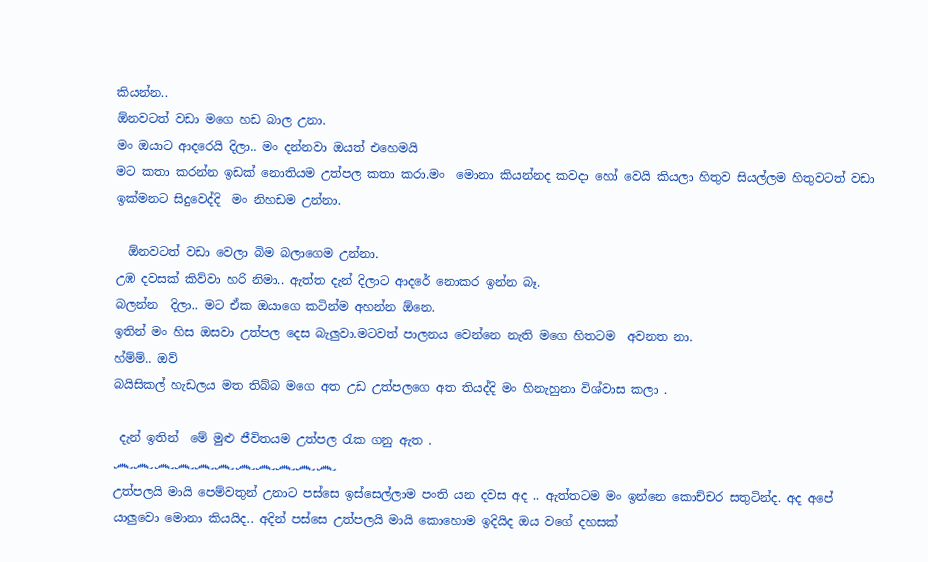කියන්න..
ඕනවටත් වඩා මගෙ හඩ බාල උනා.
මං ඔයාට ආදරෙයි දිලා.. මං දන්නවා ඔයත් එහෙමයි
මට කතා කරන්න ඉඩක් නොතියම උත්පල කතා කරා.මං  මොනා කියන්නද කවදා හෝ වෙයි කියලා හිතුව සියල්ලම හිතුවටත් වඩා ඉක්මනට සිදුවෙද්දි  මං නිහඩම උන්නා.

  ඕනවටත් වඩා වෙලා බිම බලාගෙම උන්නා.
උඹ දවසක් කිව්වා හරි නිමා.. ඇත්ත දැන් දිලාට ආදරේ නොකර ඉන්න බෑ.
බලන්න  දිලා.. මට ඒක ඔයාගෙ කටින්ම අහන්න ඕනෙ.
ඉතින් මං හිස ඔසවා උත්පල දෙස බැලුවා.මටවත් පාලනය වෙන්නෙ නැති මගෙ හිතටම  අවනත නා.
හ්ම්ම්.. ඔව්
බයිසිකල් හැඩලය මත තිබ්බ මගෙ අත උඩ උත්පලගෙ අත තියද්දි මං හිනැහුනා විශ්වාස කලා .

 දැන් ඉතින්  මේ මුළු ජීවිතයම උත්පල රැක ගනු ඇත .
෴෴෴෴෴෴෴෴෴෴෴
උත්පලයි මායි පෙම්වතුන් උනාට පස්සෙ ඉස්සෙල්ලාම පංති යන දවස අද .. ඇත්තටම මං ඉන්නෙ කොච්චර සතුටින්ද. අද අපේ යාලුවො මොනා කියයිද.. අදින් පස්සෙ උත්පලයි මායි කොහොම ඉදියිද ඔය වගේ දහසක්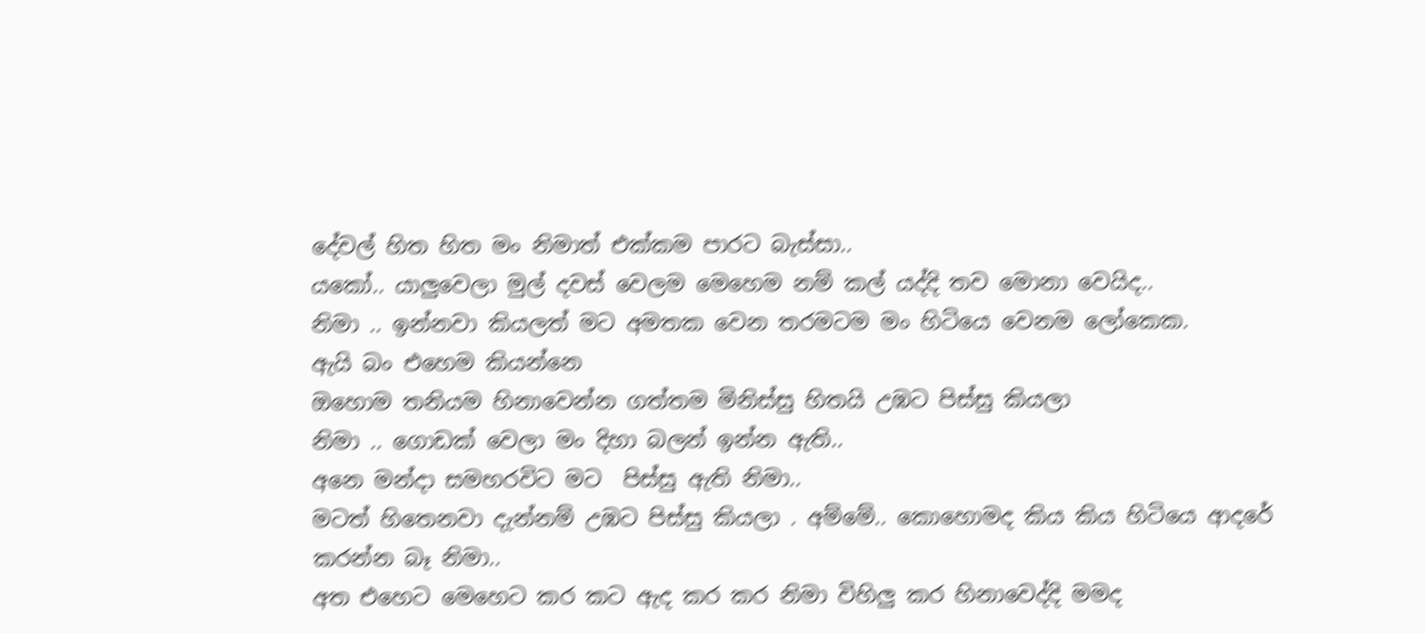දේවල් හිත හිත මං නිමාත් එක්කම පාරට බැස්සා..
යකෝ.. යාලුවෙලා මුල් දවස් වෙලම මෙහෙම නම් කල් යද්දි තව මොනා වෙයිද..
නිමා .. ඉන්නවා කියලත් මට අමතක වෙන තරමටම මං හිටියෙ වෙනම ලෝකෙක.
ඇයි බං එහෙම කියන්නෙ
ඔහොම තනියම හිනාවෙන්න ගත්තම මිනිස්සු හිතයි උඹට පිස්සු කියලා
නිමා .. ගොඩක් වෙලා මං දිහා බලන් ඉන්න ඇති..
අනෙ මන්දා සමහරවිට මට  පිස්සු ඇති නිමා..
මටත් හිතෙනවා දැන්නම් උඹට පිස්සු කියලා . අම්මේ.. කොහොමද කිය කිය හිටියෙ ආදරේ කරන්න බෑ නිමා..
අත එහෙට මෙහෙට කර කට ඇද කර කර නිමා විහිලු කර හිනාවෙද්දි මමද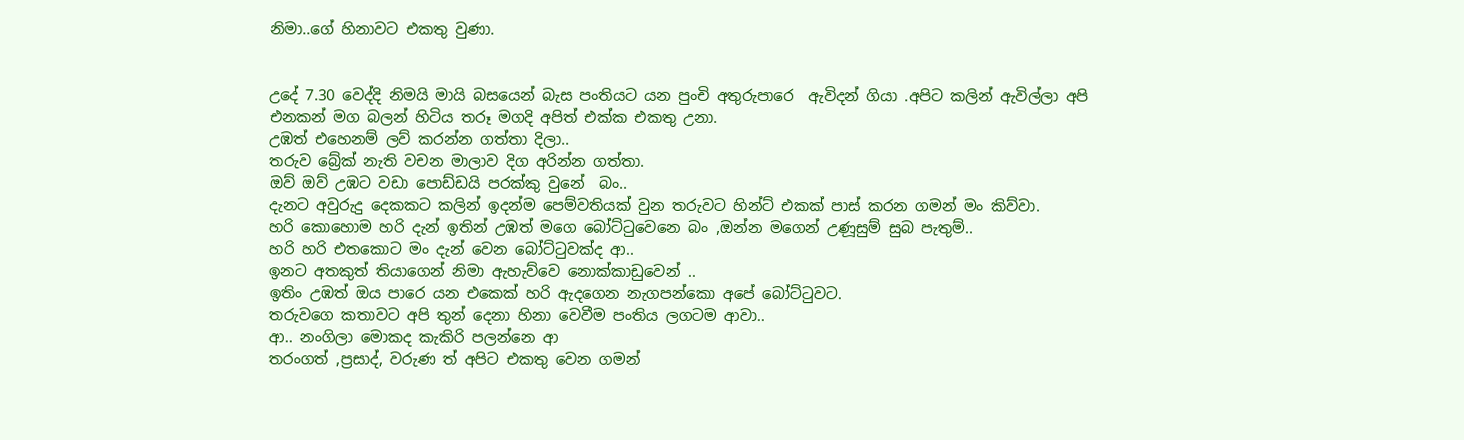නිමා..ගේ හිනාවට එකතු වුණා.


උදේ 7.30 වෙද්දි නිමයි මායි බසයෙන් බැස පංතියට යන පුංචි අතුරුපාරෙ  ඇවිදන් ගියා .අපිට කලින් ඇවිල්ලා අපි එනකන් මග බලන් හිටිය තරූ මගදි අපිත් එක්ක එකතු උනා.
උඹත් එහෙනම් ලව් කරන්න ගත්තා දිලා..
තරුව බ්‍රේක් නැති වචන මාලාව දිග අරින්න ගත්තා.
ඔව් ඔව් උඹට වඩා පොඩ්ඩයි පරක්කු වුනේ  බං..
දැනට අවුරුදු දෙකකට කලින් ඉදන්ම පෙම්වතියක් වුන තරුවට හින්ට් එකක් පාස් කරන ගමන් මං කිව්වා.
හරි කොහොම හරි දැන් ඉතින් උඹත් මගෙ බෝට්ටුවෙනෙ බං ,ඔන්න මගෙන් උණූසුම් සුබ පැතුම්..
හරි හරි එතකොට මං දැන් වෙන බෝට්ටුවක්ද ආ..
ඉනට අතකුත් තියාගෙන් නිමා ඇහැව්වෙ නොක්කාඩුවෙන් ..
ඉතිං උඹත් ඔය පාරෙ යන එකෙක් හරි ඇදගෙන නැගපන්කො අපේ බෝට්ටුවට.
තරුවගෙ කතාවට අපි තුන් දෙනා හිනා වෙවීම පංතිය ලගටම ආවා..
ආ.. නංගිලා මොකද කැකිරි පලන්නෙ ආ
තරංගත් ,ප්‍රසාද්, වරුණ ත් අපිට එකතු වෙන ගමන්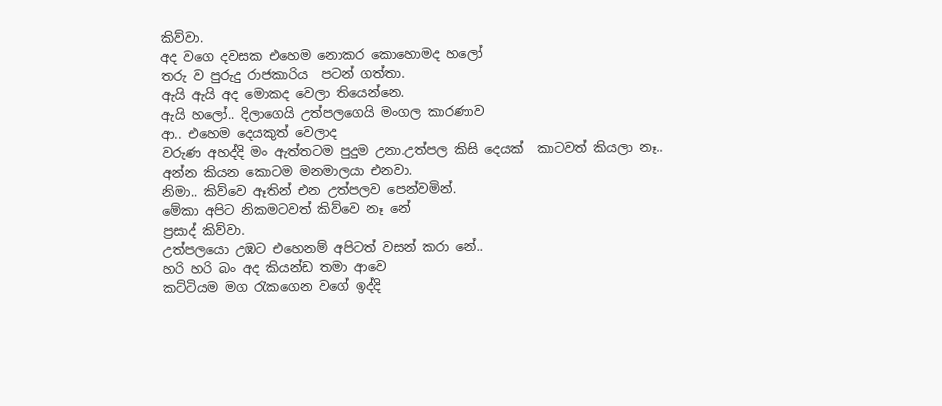කිව්වා.
අද වගෙ දවසක එහෙම නොකර කොහොමද හලෝ
තරු ව පුරුදු රාජකාරිය  පටන් ගත්තා.
ඇයි ඇයි අද මොකද වෙලා තියෙන්නෙ.
ඇයි හලෝ.. දිලාගෙයි උත්පලගෙයි මංගල කාරණාව
ආ.. එහෙම දෙයකුත් වෙලාද
වරුණ අහද්දි මං ඇත්තටම පුදුම උනා.උත්පල කිසි දෙයක්  කාටවත් කියලා නෑ..
අන්න කියන කොටම මනමාලයා එනවා.
නිමා.. කිව්වෙ ඈතින් එන උත්පලව පෙන්වමින්.
මේකා අපිට නිකමටවත් කිව්වෙ නෑ නේ
ප්‍රසාද් කිව්වා.
උත්පලයො උඹට එහෙනම් අපිටත් වසන් කරා නේ..
හරි හරි බං අද කියන්ඩ තමා ආවෙ
කට්ටියම මග රැකගෙන වගේ ඉද්දි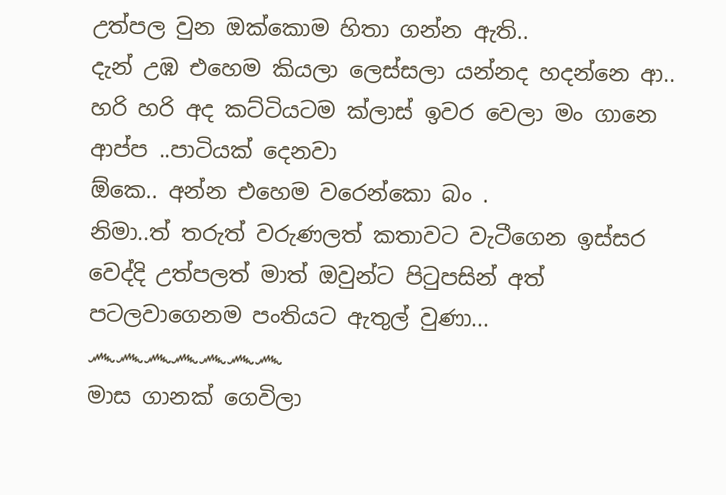උත්පල වුන ඔක්කොම හිතා ගන්න ඇති..
දැන් උඹ එහෙම කියලා ලෙස්සලා යන්නද හදන්නෙ ආ..
හරි හරි අද කට්ටියටම ක්ලාස් ඉවර වෙලා මං ගානෙ ආප්ප ..පාටියක් දෙනවා
ඕකෙ.. අන්න එහෙම වරෙන්කො බං .
නිමා..ත් තරුත් වරුණලත් කතාවට වැටීගෙන ඉස්සර වෙද්දි උත්පලත් මාත් ඔවුන්ට පිටුපසින් අත් පටලවාගෙනම පංතියට ඇතුල් වුණා...
෴෴෴෴෴෴෴
මාස ගානක් ගෙවිලා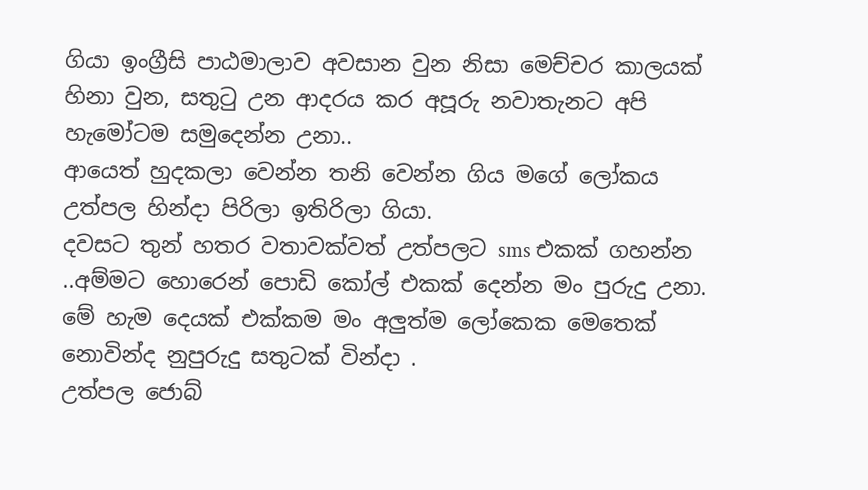ගියා ඉංග්‍රීසි පාඨමාලාව අවසාන වුන නිසා මෙච්චර කාලයක් හිනා වුන, සතුටු උන ආදරය කර අපූරු නවාතැනට අපි හැමෝටම සමුදෙන්න උනා..
ආයෙත් හුදකලා වෙන්න තනි වෙන්න ගිය මගේ ලෝකය උත්පල හින්දා පිරිලා ඉතිරිලා ගියා.
දවසට තුන් හතර වතාවක්වත් උත්පලට sms එකක් ගහන්න ..අම්මට හොරෙන් පොඩි කෝල් එකක් දෙන්න මං පුරුදු උනා. මේ හැම දෙයක් එක්කම මං අලුත්ම ලෝකෙක මෙතෙක් නොවින්ද නුපුරුදු සතුටක් වින්දා .
උත්පල ජොබ්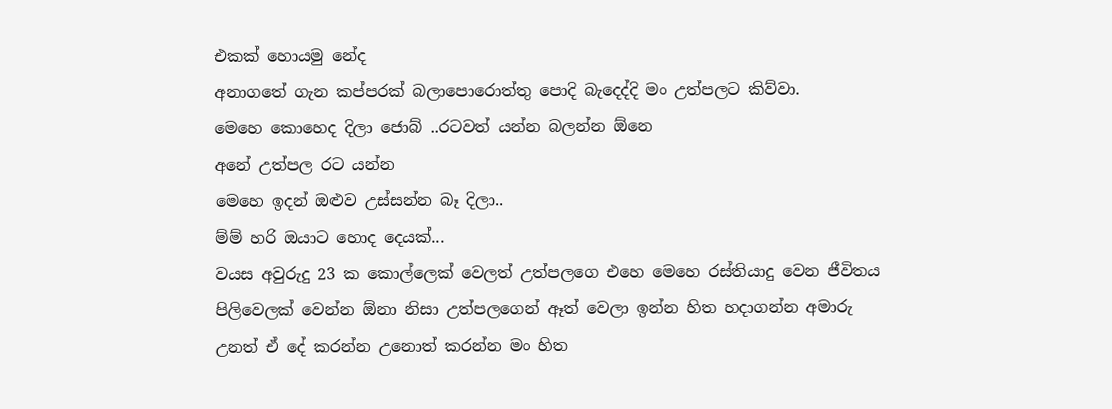එකක් හොයමු නේද
අනාගතේ ගැන කප්පරක් බලාපොරොත්තු පොදි බැදෙද්දි මං උත්පලට කිව්වා.
මෙහෙ කොහෙද දිලා ජොබ් ..රටවත් යන්න බලන්න ඕනෙ
අනේ උත්පල රට යන්න
මෙහෙ ඉදන් ඔළුව උස්සන්න බෑ දිලා..
ම්ම් හරි ඔයාට හොද දෙයක්...
වයස අවුරුදු 23 ක කොල්ලෙක් වෙලත් උත්පලගෙ එහෙ මෙහෙ රස්තියාදු වෙන ජීවිතය පිලිවෙලක් වෙන්න ඕනා නිසා උත්පලගෙන් ඈත් වෙලා ඉන්න හිත හදාගන්න අමාරු උනත් ඒ දේ කරන්න උනොත් කරන්න මං හිත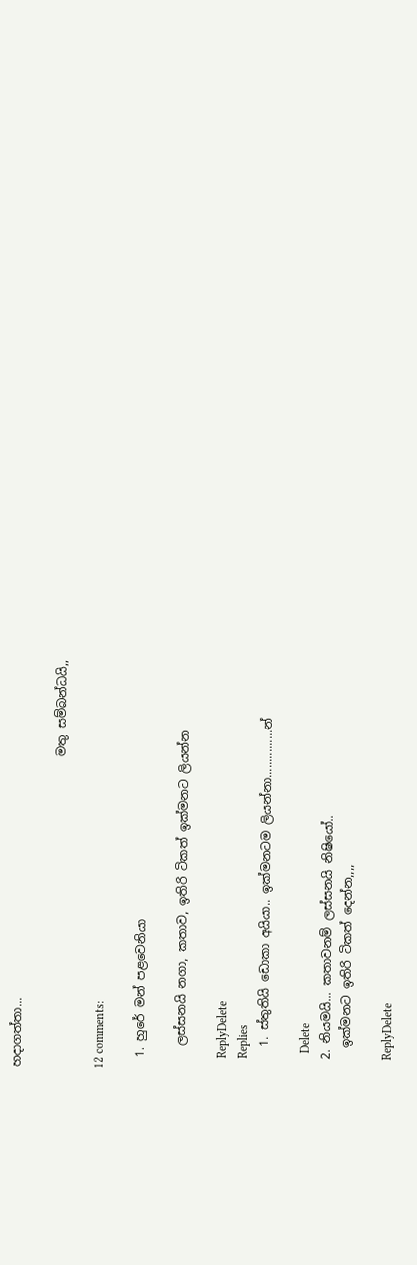හදාගත්තා...

                                                    මතු සම්බන්ධයි,,

12 comments:

  1. හුරේ මන් පළවෙනියා

    ලස්සනයි නගා, කතාව, ඉතිරි ටිකත් ඉක්මනට ලියන්න

    ReplyDelete
    Replies
    1. ස්තුතියි ඩොකා අයියා.. ඉක්මනටම ලියන්නා...............න්

      Delete
  2. නියමයි... කතාවනම් ලස්සනයි නිෂියෝ..
    ඉක්මනට ඉතිරි ටිකත් දෙන්න,,,,

    ReplyDelete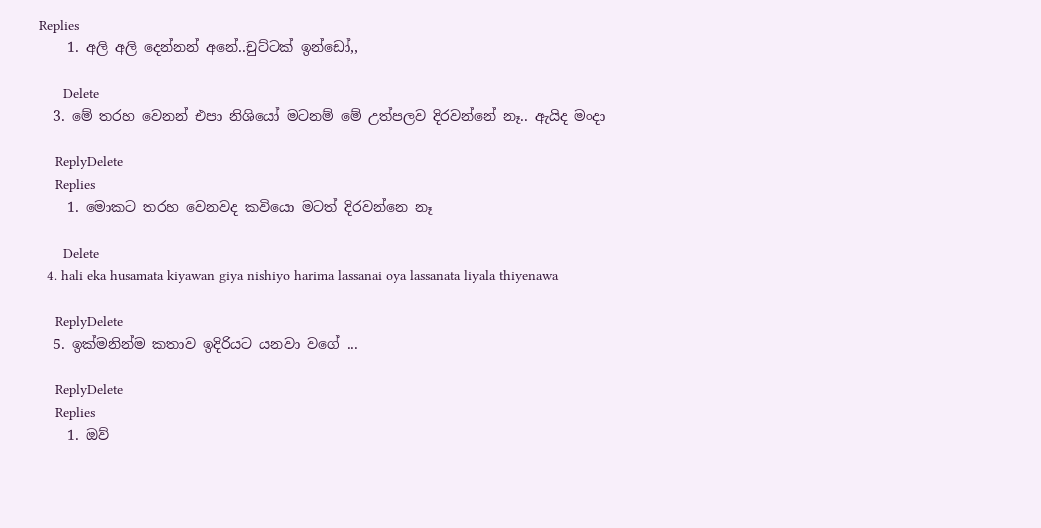Replies
    1. අලි අලි දෙන්නන් අනේ..චුට්ටක් ඉන්ඩෝ,,

      Delete
  3. මේ තරහ වෙනන් එපා නිශියෝ මටනම් මේ උත්පලව දිරවන්නේ නෑ.. ඇයිද මංදා

    ReplyDelete
    Replies
    1. මොකට තරහ වෙනවද කවියො මටත් දිරවන්නෙ නෑ

      Delete
  4. hali eka husamata kiyawan giya nishiyo harima lassanai oya lassanata liyala thiyenawa

    ReplyDelete
  5. ඉක්මනින්ම කතාව ඉදිරියට යනවා වගේ ...

    ReplyDelete
    Replies
    1. ඔව්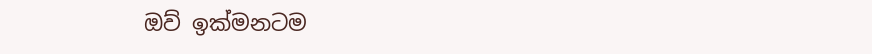ඔව් ඉක්මනටම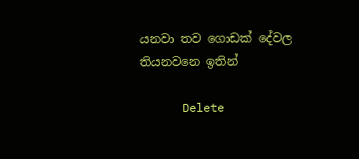යනවා තව ගොඩක් දේවල තියනවනෙ ඉතින්

      Delete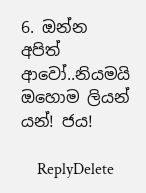6. ඔන්න අපිත් ආවෝ..නියමයි ඔහොම ලියන් යන්! ජය!

    ReplyDelete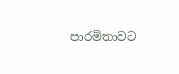පාරමිතාවට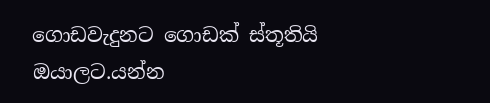ගොඩවැදුනට ගොඩක් ස්තූතියි ඔයාලට.යන්න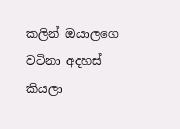කලින් ඔයාලගෙ වටිනා අදහස් කියලා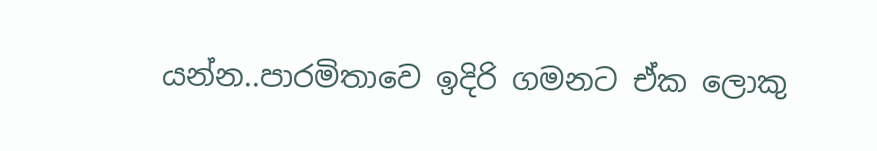යන්න..පාරමිතාවෙ ඉදිරි ගමනට ඒක ලොකු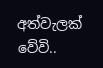අත්වැලක් වේවි..